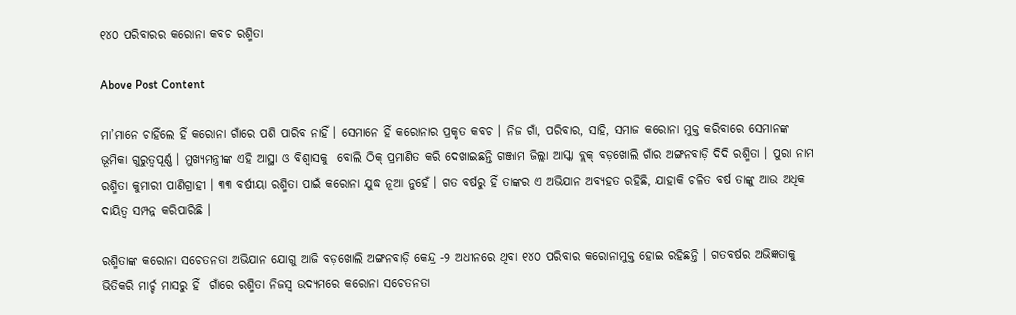୧୪୦ ପରିବାରର କରୋନା କବଚ ରଶ୍ମିତା

Above Post Content

ମା’ମାନେ ଚାହିଁଲେ ହିଁ କରୋନା ଗାଁରେ ପଶି ପାରିବ ନାହିଁ । ସେମାନେ ହିଁ କରୋନାର ପ୍ରକୃତ କବଚ । ନିଜ ଗାଁ, ପରିବାର, ସାହି, ସମାଜ କରୋନା ମୁକ୍ତ କରିବାରେ ସେମାନଙ୍କ ଭୂମିକା ଗୁରୁତ୍ୱପୂର୍ଣ୍ଣ । ମୁଖ୍ୟମନ୍ତ୍ରୀଙ୍କ ଏହି ଆସ୍ଥା ଓ ବିଶ୍ୱାସକୁ  ବୋଲି ଠିକ୍ ପ୍ରମାଣିତ କରି ଦେଖାଇଛନ୍ତି ଗଞ୍ଜାମ ଜିଲ୍ଲା ଆସ୍କା ବ୍ଲକ୍ ବଡ଼ଖୋଲି ଗାଁର ଅଙ୍ଗନବାଡ଼ି ଦିଦି ରଶ୍ମିତା । ପୁରା ନାମ ରଶ୍ମିତା କୁମାରୀ ପାଣିଗ୍ରାହୀ । ୩୩ ବର୍ଷୀୟା ରଶ୍ମିତା ପାଇଁ କରୋନା ଯୁଦ୍ଧ ନୂଆ ନୁହେଁ । ଗତ ବର୍ଷରୁ ହିଁ ତାଙ୍କର ଏ ଅଭିଯାନ ଅବ୍ୟହତ ରହିଛି, ଯାହାକି ଚଳିତ ବର୍ଷ ତାଙ୍କୁ ଆଉ ଅଧିକ ଦାୟିତ୍ୱ ସମ୍ପନ୍ନ କରିପାରିଛି ।

ରଶ୍ମିତାଙ୍କ କରୋନା ସଚେତନତା ଅଭିଯାନ ଯୋଗୁ ଆଜି ବଡ଼ଖୋଲି ଅଙ୍ଗନବାଡ଼ି କେନ୍ଦ୍ର -୨ ଅଧୀନରେ ଥିବା ୧୪୦ ପରିବାର କରୋନାମୁକ୍ତ ହୋଇ ରହିଛନ୍ତି । ଗତବର୍ଷର ଅଭିଜ୍ଞତାକୁ ଭିତିକରି ମାର୍ଚ୍ଚ ମାସରୁ ହିଁ  ଗାଁରେ ରଶ୍ମିତା ନିଜସ୍ୱ ଉଦ୍ୟମରେ କରୋନା ସଚେତନତା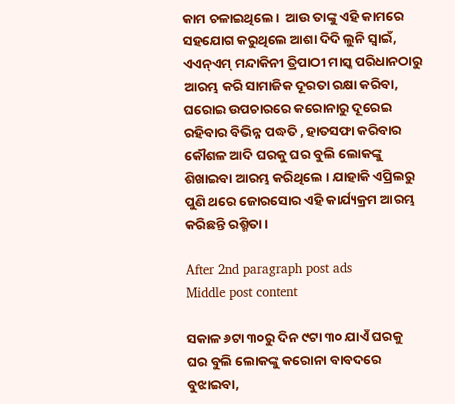କାମ ଚଳାଇଥିଲେ ।  ଆଉ ତାଙ୍କୁ ଏହି କାମରେ ସହଯୋଗ କରୁଥିଲେ ଆଶା ଦିଦି ଲୁନି ସ୍ୱାଇଁ, ଏଏନ୍‌ଏମ୍ ମନ୍ଦାକିନୀ ତ୍ରିପାଠୀ ମାସ୍କ ପରିଧାନଠାରୁ ଆରମ୍ଭ କରି ସାମାଜିକ ଦୂରତା ରକ୍ଷା କରିବା, ଘରୋଇ ଉପଚାରରେ କରୋନାରୁ ଦୂରେଇ ରହିବାର ବିଭିନ୍ନ ପଦ୍ଧତି , ହାତସଫା କରିବାର କୌଶଳ ଆଦି ଘରକୁ ଘର ବୁଲି ଲୋକଙ୍କୁ ଶିଖାଇବା ଆରମ୍ଭ କରିଥିଲେ । ଯାହାକି ଏପ୍ରିଲରୁ ପୁଣି ଥରେ ଜୋରସୋର ଏହି କାର୍ଯ୍ୟକ୍ରମ ଆରମ୍ଭ କରିଛନ୍ତି ରଶ୍ମିତା ।

After 2nd paragraph post ads
Middle post content

ସକାଳ ୬ଟା ୩୦ରୁ ଦିନ ୯ଟା ୩୦ ଯାଏଁ ଘରକୁ ଘର ବୁଲି ଲୋକଙ୍କୁ କରୋନା ବାବଦରେ ବୁଝାଇବା,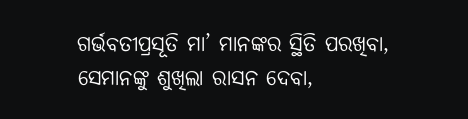ଗର୍ଭବତୀପ୍ରସୂତି ମା’ ମାନଙ୍କର ସ୍ଥିତି ପରଖିବା, ସେମାନଙ୍କୁ ଶୁଖିଲା ରାସନ ଦେବା,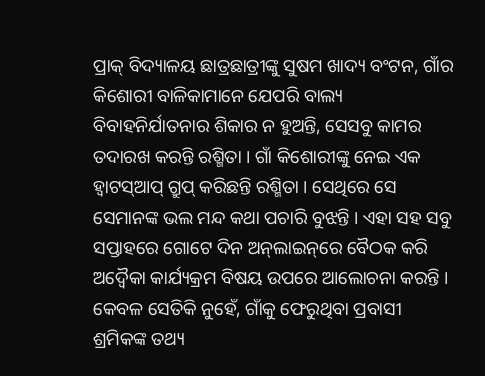ପ୍ରାକ୍ ବିଦ୍ୟାଳୟ ଛାତ୍ରଛାତ୍ରୀଙ୍କୁ ସୁଷମ ଖାଦ୍ୟ ବଂଟନ, ଗାଁର କିଶୋରୀ ବାଳିକାମାନେ ଯେପରି ବାଲ୍ୟ ବିବାହନିର୍ଯାତନାର ଶିକାର ନ ହୁଅନ୍ତି, ସେସବୁ କାମର ତଦାରଖ କରନ୍ତି ରଶ୍ମିତା । ଗାଁ କିଶୋରୀଙ୍କୁ ନେଇ ଏକ ହ୍ୱାଟସ୍‌ଆପ୍ ଗ୍ରୁପ୍ କରିଛନ୍ତି ରଶ୍ମିତା । ସେଥିରେ ସେ  ସେମାନଙ୍କ ଭଲ ମନ୍ଦ କଥା ପଚାରି ବୁଝନ୍ତି । ଏହା ସହ ସବୁ  ସପ୍ତାହରେ ଗୋଟେ ଦିନ ଅନ୍‌ଲାଇନ୍‌ରେ ବୈଠକ କରି ଅଦ୍ୱୈକା କାର୍ଯ୍ୟକ୍ରମ ବିଷୟ ଉପରେ ଆଲୋଚନା କରନ୍ତି । କେବଳ ସେତିକି ନୁହେଁ, ଗାଁକୁ ଫେରୁଥିବା ପ୍ରବାସୀ ଶ୍ରମିକଙ୍କ ତଥ୍ୟ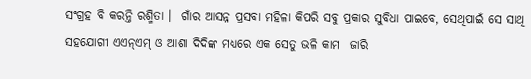ସଂଗ୍ରହ ବି କରନ୍ତି ରଶ୍ମିତା ।  ଗାଁର ଆସନ୍ନ ପ୍ରସବା ମହିଳା କିପରି ସବୁ ପ୍ରକାର ସୁବିଧା ପାଇବେ, ସେଥିପାଇଁ ସେ ସାଥି ସହଯୋଗୀ ଏଏନ୍‌ଏମ୍ ଓ ଆଶା ଦିଦିଙ୍କ ମଧ୍ୟରେ ଏକ ସେତୁ ଭଳି କାମ  ଜାରି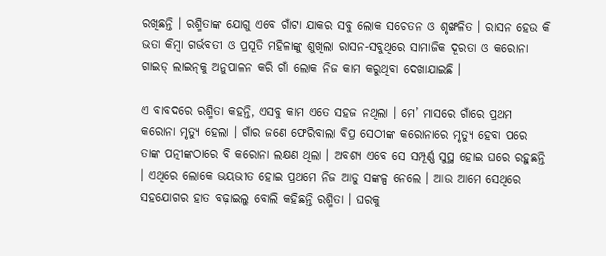ରଖିଛନ୍ତି । ରଶ୍ମିତାଙ୍କ ଯୋଗୁ ଏବେ ଗାଁଟା ଯାକର ସବୁ ଲୋକ ସଚେତନ ଓ ଶୃଙ୍ଖଳିତ । ରାସନ ହେଉ କି ଭତା କିମ୍ବା ଗର୍ଭବତୀ ଓ ପ୍ରସୂତି ମହିଳାଙ୍କୁ ଶୁଖିଲା ରାସନ-ସବୁଥିରେ ସାମାଜିକ ଦୂରତା ଓ କରୋନା ଗାଇଡ୍ ଲାଇନ୍‌କୁ ଅନୁପାଳନ କରି ଗାଁ ଲୋକ ନିଜ କାମ କରୁଥିବା ଦେଖାଯାଇଛି ।

ଏ ବାବଦରେ ରଶ୍ମିତା କହନ୍ତି, ଏସବୁ କାମ ଏତେ ସହଜ ନଥିଲା । ମେ’ ମାସରେ ଗାଁରେ ପ୍ରଥମ କରୋନା ମୃତ୍ୟୁ ହେଲା । ଗାଁର ଜଣେ ଫେରିବାଲା ବିପ୍ର ସେଠୀଙ୍କ କରୋନାରେ ମୃତ୍ୟୁ ହେବା ପରେ ତାଙ୍କ ପତ୍ନୀଙ୍କଠାରେ ବି କରୋନା ଲକ୍ଷଣ ଥିଲା । ଅବଶ୍ୟ ଏବେ ସେ ସମ୍ପୂର୍ଣ୍ଣ ସୁସ୍ଥ ହୋଇ ଘରେ ରହୁଛନ୍ତି । ଏଥିରେ ଲୋକେ ଭୟଭୀତ ହୋଇ ପ୍ରଥମେ ନିଜ ଆଡୁ ସଙ୍କଳ୍ପ ନେଲେ । ଆଉ ଆମେ ସେଥିରେ ସହଯୋଗର ହାତ ବଢ଼ାଇଲୁ ବୋଲି କହିଛନ୍ତି ରଶ୍ମିତା । ଘରକୁ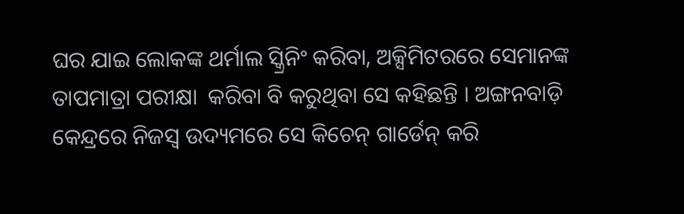ଘର ଯାଇ ଲୋକଙ୍କ ଥର୍ମାଲ ସ୍କ୍ରିନିଂ କରିବା, ଅକ୍ସିମିଟରରେ ସେମାନଙ୍କ ତାପମାତ୍ରା ପରୀକ୍ଷା  କରିବା ବି କରୁଥିବା ସେ କହିଛନ୍ତି । ଅଙ୍ଗନବାଡ଼ି କେନ୍ଦ୍ରରେ ନିଜସ୍ୱ ଉଦ୍ୟମରେ ସେ କିଚେନ୍ ଗାର୍ଡେନ୍ କରି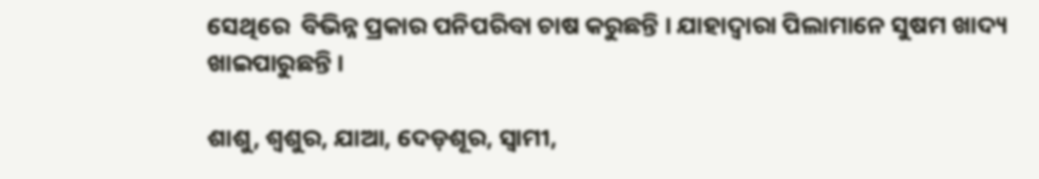ସେଥିରେ  ବିଭିନ୍ନ ପ୍ରକାର ପନିପରିବା ଚାଷ କରୁଛନ୍ତି । ଯାହାଦ୍ୱାରା ପିଲାମାନେ ସୁଷମ ଖାଦ୍ୟ ଖାଇପାରୁଛନ୍ତି ।

ଶାଶୁ, ଶ୍ୱଶୁର, ଯାଆ, ଦେଡ଼ଶୂର, ସ୍ୱାମୀ,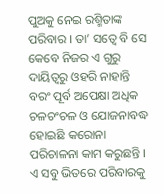ପୁଅକୁ ନେଇ ରଶ୍ମିତାଙ୍କ  ପରିବାର । ତା’ ସତ୍ୱେ ବି ସେ କେବେ ନିଜର ଏ ଗୁରୁ ଦାୟିତ୍ୱରୁ ଓହରି ନାହାନ୍ତି ବରଂ ପୂର୍ବ ଅପେକ୍ଷା ଅଧିକ ଚଳଚଂଚଳ ଓ ଯୋଜନାବଦ୍ଧ ହୋଇଛି କରୋନା ପରିଚାଳନା କାମ କରୁଛନ୍ତି । ଏ ସବୁ ଭିତରେ ପରିବାରକୁ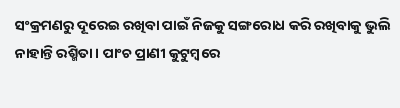ସଂକ୍ରମଣରୁ ଦୂରେଇ ରଖିବା ପାଇଁ ନିଜକୁ ସଙ୍ଗରୋଧ କରି ରଖିବାକୁ ଭୁଲି ନାହାନ୍ତି ରଶ୍ମିତା । ପାଂଚ ପ୍ରାଣୀ କୁଟୁମ୍ବରେ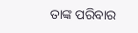ତାଙ୍କ ପରିବାର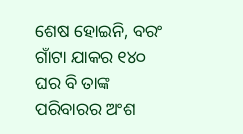ଶେଷ ହୋଇନି, ବରଂ ଗାଁଟା ଯାକର ୧୪୦ ଘର ବି ତାଙ୍କ ପରିବାରର ଅଂଶ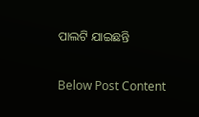ପାଲଟି ଯାଇଛନ୍ତି

Below Post Content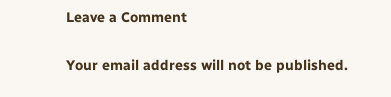Leave a Comment

Your email address will not be published.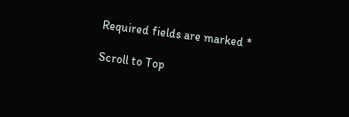Required fields are marked *

Scroll to Top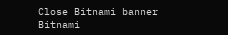Close Bitnami banner
Bitnami